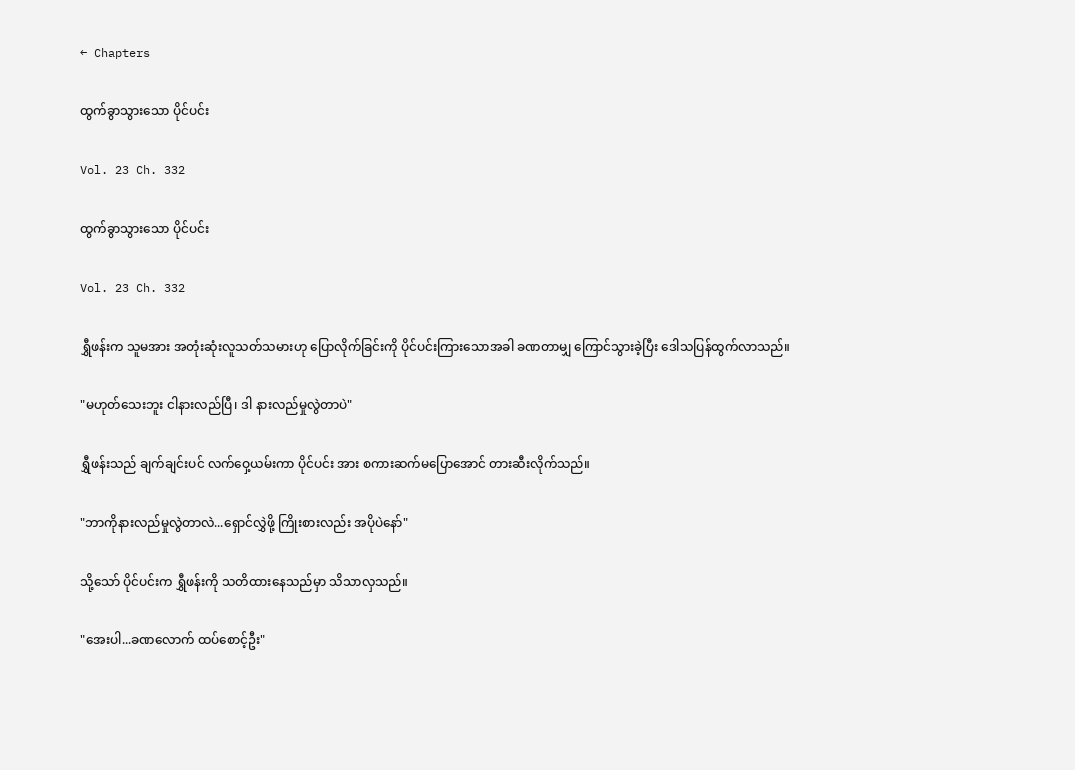← Chapters

ထွက်ခွာသွားသော ပိုင်ပင်း

Vol. 23 Ch. 332

ထွက်ခွာသွားသော ပိုင်ပင်း

Vol. 23 Ch. 332

ရွှီဖန်းက သူမအား အတုံးဆုံးလူသတ်သမားဟု ပြောလိုက်ခြင်းကို ပိုင်ပင်းကြားသောအခါ ခဏတာမျှ ကြောင်သွားခဲ့ပြီး ဒေါသပြန်ထွက်လာသည်။

"မဟုတ်သေးဘူး ငါနားလည်ပြီ၊ ဒါ နားလည်မှုလွဲတာပဲ"

ရွှီဖန်းသည် ချက်ချင်းပင် လက်ဝှေ့ယမ်းကာ ပိုင်ပင်း အား စကားဆက်မပြောအောင် တားဆီးလိုက်သည်။

"ဘာကိုနားလည်မှုလွဲတာလဲ...ရှောင်လွှဲဖို့ ကြိုးစားလည်း အပိုပဲနော်"

သို့သော် ပိုင်ပင်းက ရွှီဖန်းကို သတိထားနေသည်မှာ သိသာလှသည်။

"အေးပါ...ခဏလောက် ထပ်စောင့်ဦး"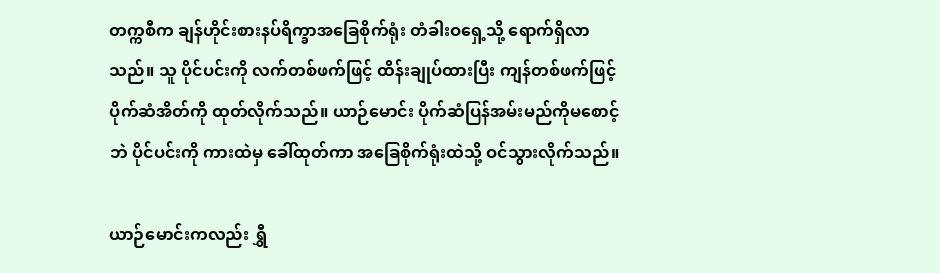တက္ကစီက ချန်ဟိုင်းစားနပ်ရိက္ခာအခြေစိုက်ရုံး တံခါးဝရှေ့သို့ ရောက်ရှိလာသည်။ သူ ပိုင်ပင်းကို လက်တစ်ဖက်ဖြင့် ထိန်းချုပ်ထားပြီး ကျန်တစ်ဖက်ဖြင့် ပိုက်ဆံအိတ်ကို ထုတ်လိုက်သည်။ ယာဉ်မောင်း ပိုက်ဆံပြန်အမ်းမည်ကိုမစောင့်ဘဲ ပိုင်ပင်းကို ကားထဲမှ ခေါ်ထုတ်ကာ အခြေစိုက်ရုံးထဲသို့ ဝင်သွားလိုက်သည်။

ယာဉ်မောင်းကလည်း ရွှီ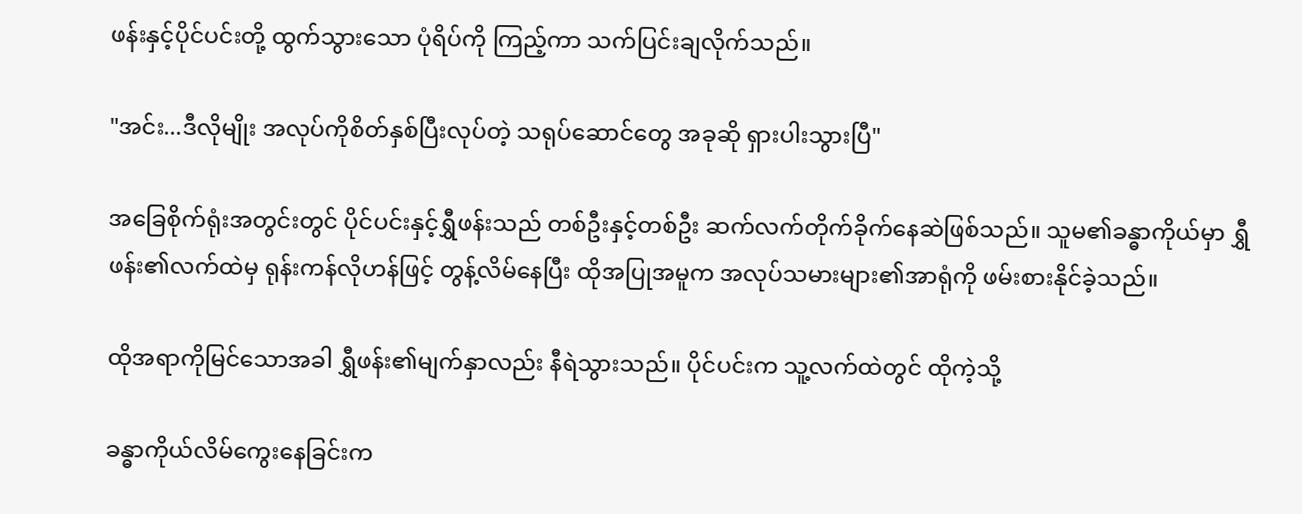ဖန်းနှင့်ပိုင်ပင်းတို့ ထွက်သွားသော ပုံရိပ်ကို ကြည့်ကာ သက်ပြင်းချလိုက်သည်။

"အင်း...ဒီလိုမျိုး အလုပ်ကိုစိတ်နှစ်ပြီးလုပ်တဲ့ သရုပ်ဆောင်တွေ အခုဆို ရှားပါးသွားပြီ"

အခြေစိုက်ရုံးအတွင်းတွင် ပိုင်ပင်းနှင့်ရွှီဖန်းသည် တစ်ဦးနှင့်တစ်ဦး ဆက်လက်တိုက်ခိုက်နေဆဲဖြစ်သည်။ သူမ၏ခန္ဓာကိုယ်မှာ ရွှီဖန်း၏လက်ထဲမှ ရုန်းကန်လိုဟန်ဖြင့် တွန့်လိမ်နေပြီး ထိုအပြုအမူက အလုပ်သမားများ၏အာရုံကို ဖမ်းစားနိုင်ခဲ့သည်။

ထိုအရာကိုမြင်သောအခါ ရွှီဖန်း၏မျက်နှာလည်း နီရဲသွားသည်။ ပိုင်ပင်းက သူ့လက်ထဲတွင် ထိုကဲ့သို့

ခန္ဓာကိုယ်လိမ်ကွေးနေခြင်းက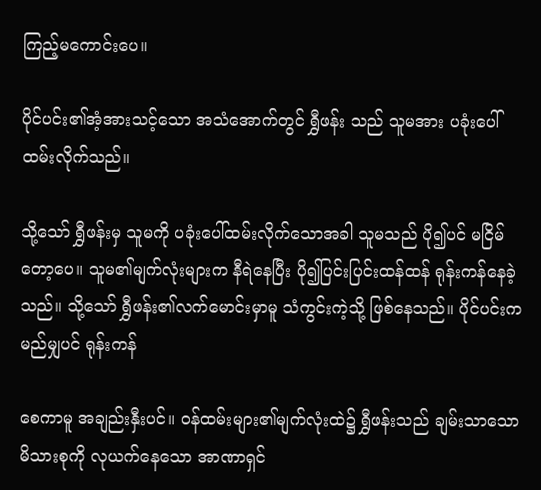ကြည့်မကောင်းပေ။

ပိုင်ပင်း၏အံ့အားသင့်သော အသံအောက်တွင် ရွှီဖန်း သည် သူမအား ပခုံးပေါ်ထမ်းလိုက်သည်။

သို့သော် ရွှီဖန်းမှ သူမကို ပခုံးပေါ်ထမ်းလိုက်သောအခါ သူမသည် ပို၍ပင် မငြိမ်တော့ပေ။ သူမ၏မျက်လုံးများက နီရဲနေပြီး ပို၍ပြင်းပြင်းထန်ထန် ရုန်းကန်နေခဲ့သည်။ သို့သော် ရွှီဖန်း၏လက်မောင်းမှာမူ သံကွင်းကဲ့သို့ ဖြစ်နေသည်။ ပိုင်ပင်းက မည်မျှပင် ရုန်းကန်

စေကာမူ အချည်းနှီးပင်။ ဝန်ထမ်းများ၏မျက်လုံးထဲ၌ ရွှီဖန်းသည် ချမ်းသာသောမိသားစုကို လုယက်နေသော အာဏာရှင်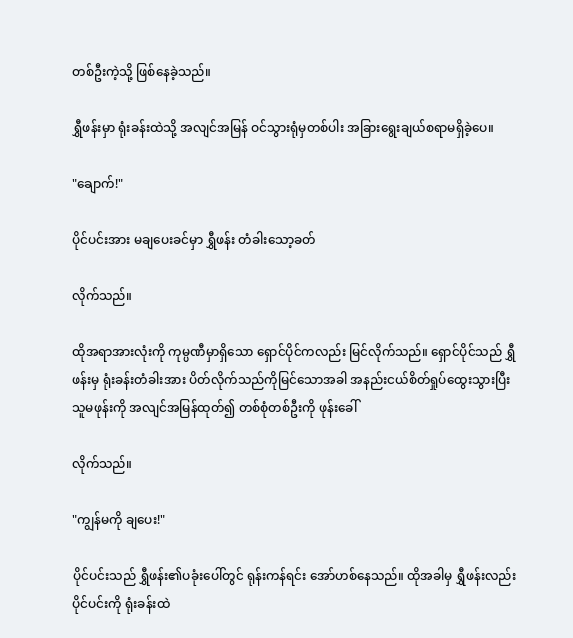တစ်ဦးကဲ့သို့ ဖြစ်နေခဲ့သည်။

ရွှီဖန်းမှာ ရုံးခန်းထဲသို့ အလျင်အမြန် ဝင်သွားရုံမှတစ်ပါး အခြားရွေးချယ်စရာမရှိခဲ့ပေ။

"ချောက်!"

ပိုင်ပင်းအား မချပေးခင်မှာ ရွှီဖန်း တံခါးသော့ခတ်

လိုက်သည်။

ထိုအရာအားလုံးကို ကုမ္ပဏီမှာရှိသော ရှောင်ပိုင်ကလည်း မြင်လိုက်သည်။ ရှောင်ပိုင်သည် ရွှီဖန်းမှ ရုံးခန်းတံခါးအား ပိတ်လိုက်သည်ကိုမြင်သောအခါ အနည်းငယ်စိတ်ရှုပ်ထွေးသွားပြီး သူမဖုန်းကို အလျင်အမြန်ထုတ်၍ တစ်စုံတစ်ဦးကို ဖုန်းခေါ်

လိုက်သည်။

"ကျွန်မကို ချပေး!"

ပိုင်ပင်းသည် ရွှီဖန်း၏ပခုံးပေါ်တွင် ရုန်းကန်ရင်း အော်ဟစ်နေသည်။ ထိုအခါမှ ရွှီဖန်းလည်း ပိုင်ပင်းကို ရုံးခန်းထဲ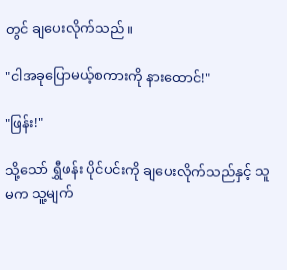တွင် ချပေးလိုက်သည်။

"ငါအခုပြောမယ့်စကားကို နားထောင်!"

"ဖြန်း!"

သို့သော် ရွှီဖန်း ပိုင်ပင်းကို ချပေးလိုက်သည်နှင့် သူမက သူ့မျက်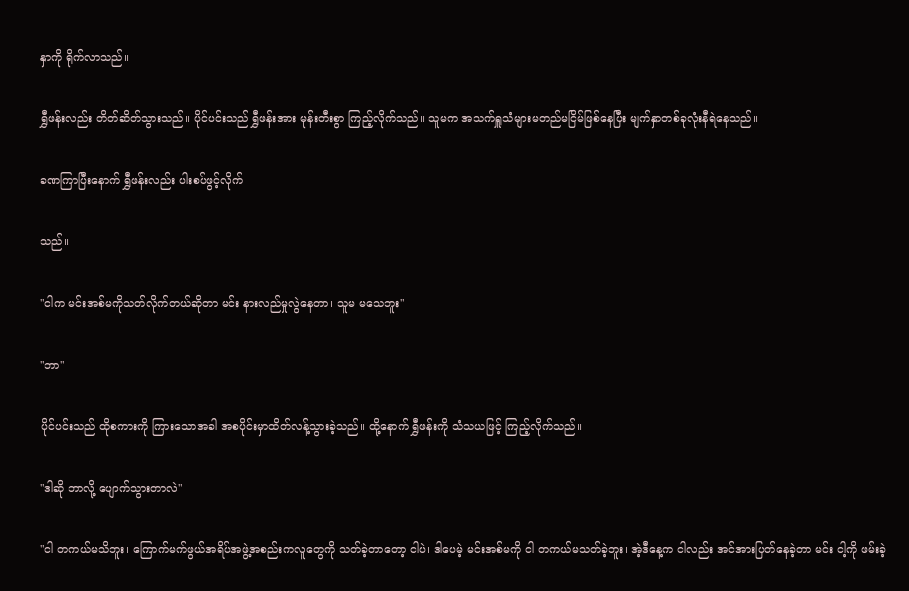နှာကို ရိုက်လာသည်။

ရွှီဖန်းလည်း တိတ်ဆိတ်သွားသည်။ ပိုင်ပင်းသည် ရွှီဖန်းအား မုန်းတီးစွာ ကြည့်လိုက်သည်။ သူမက အသက်ရှူသံများမတည်မငြိမ်ဖြစ်နေပြီး မျက်နှာတစ်ခုလုံးနီရဲနေသည်။

ခဏကြာပြီးနောက် ရွှီဖန်းလည်း ပါးစပ်ဖွင့်လိုက်

သည်။

"ငါက မင်းအစ်မကိုသတ်လိုက်တယ်ဆိုတာ မင်း နားလည်မှုလွဲနေတာ၊ သူမ မသေဘူး"

"ဘာ"

ပိုင်ပင်းသည် ထိုစကားကို ကြားသောအခါ အစပိုင်းမှာထိတ်လန့်သွားခဲ့သည်။ ထို့နောက် ရွှီဖန်းကို သံသယဖြင့် ကြည့်လိုက်သည်။

"ဒါဆို ဘာလို့ ပျောက်သွားတာလဲ"

"ငါ တကယ်မသိဘူး၊ ကြောက်မက်ဖွယ်အရိပ်အဖွဲ့အစည်းကလူတွေကို သတ်ခဲ့တာတော့ ငါပဲ၊ ဒါပေမဲ့ မင်းအစ်မကို ငါ တကယ်မသတ်ခဲ့ဘူး၊ အဲ့ဒီနေ့က ငါလည်း အင်အားပြတ်နေခဲ့တာ မင်း ငါ့ကို ဖမ်းခဲ့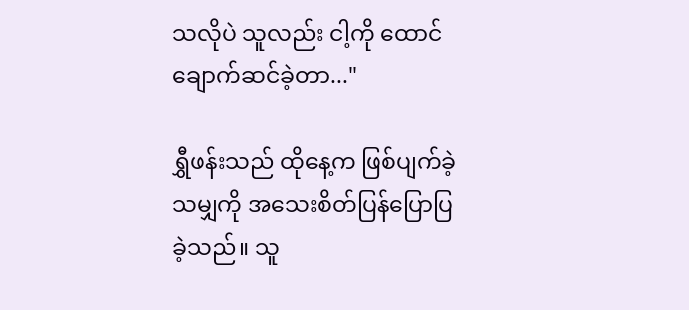သလိုပဲ သူလည်း ငါ့ကို ထောင်ချောက်ဆင်ခဲ့တာ..."

ရွှီဖန်းသည် ထိုနေ့က ဖြစ်ပျက်ခဲ့သမျှကို အသေးစိတ်ပြန်ပြောပြခဲ့သည်။ သူ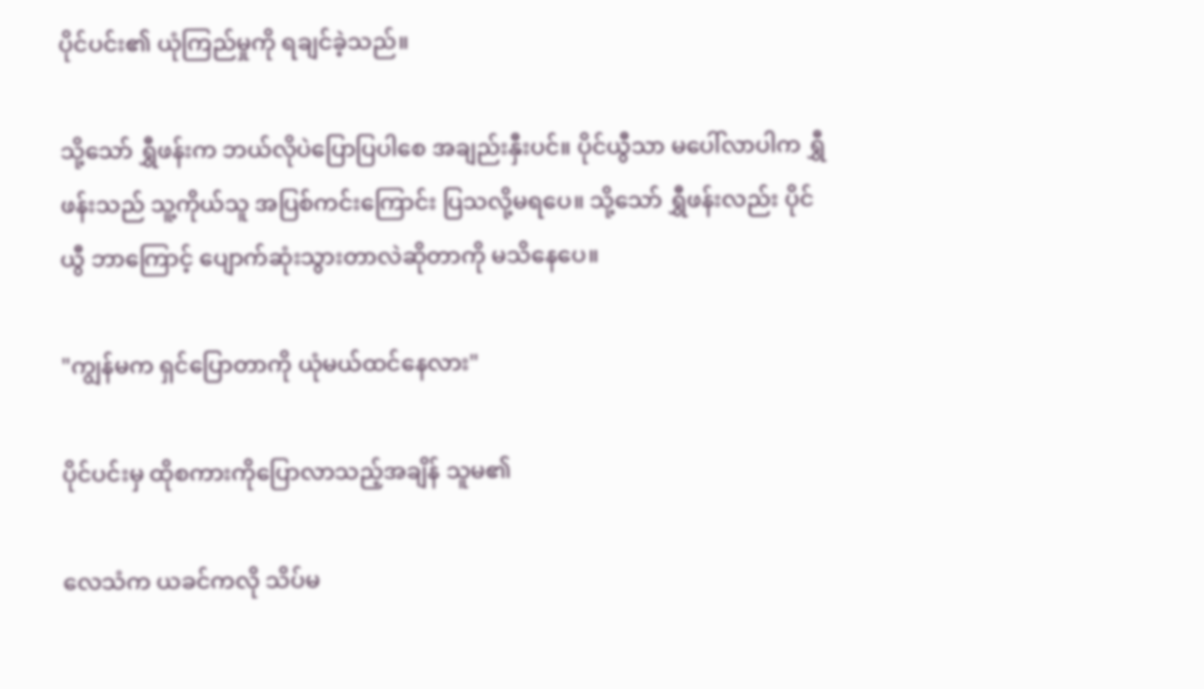ပိုင်ပင်း၏ ယုံကြည်မှုကို ရချင်ခဲ့သည်။

သို့သော် ရွှီဖန်းက ဘယ်လိုပဲပြောပြပါစေ အချည်းနှီးပင်။ ပိုင်ယွီသာ မပေါ်လာပါက ရွှီဖန်းသည် သူ့ကိုယ်သူ အပြစ်ကင်းကြောင်း ပြသလို့မရပေ။ သို့သော် ရွှီဖန်းလည်း ပိုင်ယွီ ဘာကြောင့် ပျောက်ဆုံးသွားတာလဲဆိုတာကို မသိနေပေ။

"ကျွန်မက ရှင်ပြောတာကို ယုံမယ်ထင်နေလား"

ပိုင်ပင်းမှ ထိုစကားကိုပြောလာသည့်အချိန် သူမ၏

လေသံက ယခင်ကလို သိပ်မ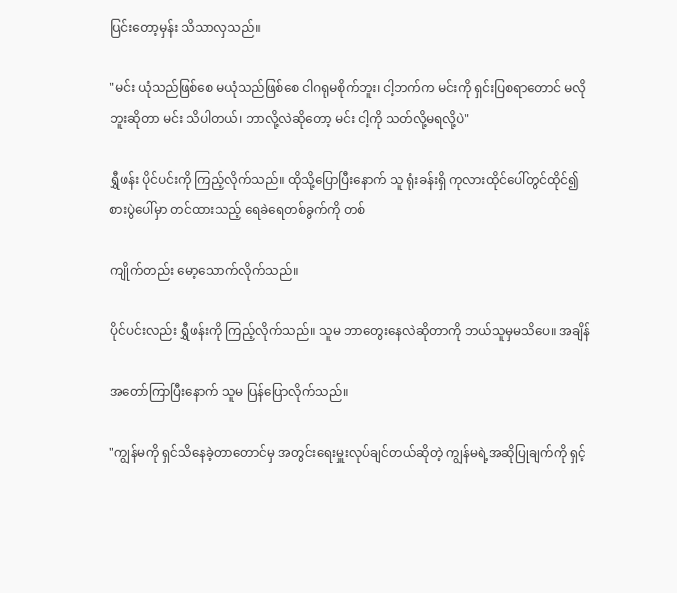ပြင်းတော့မှန်း သိသာလှသည်။

"မင်း ယုံသည်ဖြစ်စေ မယုံသည်ဖြစ်စေ ငါဂရုမစိုက်ဘူး၊ ငါ့ဘက်က မင်းကို ရှင်းပြစရာတောင် မလိုဘူးဆိုတာ မင်း သိပါတယ်၊ ဘာလို့လဲဆိုတော့ မင်း ငါ့ကို သတ်လို့မရလို့ပဲ"

ရွှီဖန်း ပိုင်ပင်းကို ကြည့်လိုက်သည်။ ထိုသို့ပြောပြီးနောက် သူ ရုံးခန်းရှိ ကုလားထိုင်ပေါ်တွင်ထိုင်၍ စားပွဲပေါ်မှာ တင်ထားသည့် ရေခဲရေတစ်ခွက်ကို တစ်

ကျိုက်တည်း မော့သောက်လိုက်သည်။

ပိုင်ပင်းလည်း ရွှီဖန်းကို ကြည့်လိုက်သည်။ သူမ ဘာတွေးနေလဲဆိုတာကို ဘယ်သူမှမသိပေ။ အချိန်

အတော်ကြာပြီးနောက် သူမ ပြန်ပြောလိုက်သည်။

"ကျွန်မကို ရှင်သိနေခဲ့တာတောင်မှ အတွင်းရေးမှူးလုပ်ချင်တယ်ဆိုတဲ့ ကျွန်မရဲ့အဆိုပြုချက်ကို ရှင့်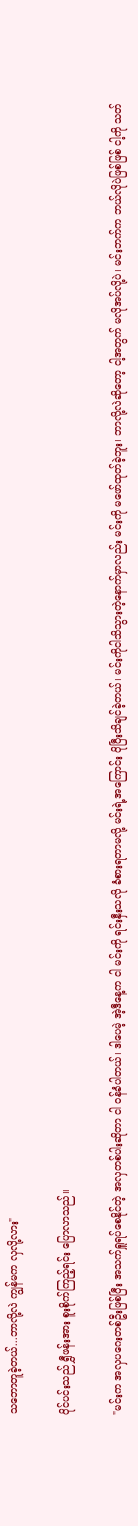သဘောတူခဲ့တယ်...ဘာလို့လဲ ကျွန်မက လှလို့လား"

ပိုင်ပင်းသည် ရွှီဖန်းအား စူးစိုက်ကြည့်ရင်း ပြောလာသည်။

"မင်းက အလှပဂေးတစ်ဦးဖြစ်ပြီး အသက်ရှူရပ်စေနိုင်တဲ့ အလှတစ်ပါးဆိုတာ ငါ ဝန်ခံပါတယ်၊ ဒါပေမဲ့ အဲ့ဒီနေ့က ငါ မင်းကို ရင်းနှီးသလို ခံစားရတာမလို့ မင်းရဲ့အကြောင်း ပိုပြီးသိချင်ခဲ့တယ်၊ မင်းကိုငါသိသွားတဲ့နောက်မှာလည်း မင်းကို မဖော်ထုတ်ခဲ့ဘူး၊ ဘာလို့လဲဆိုတော့ ငါ့အတွက် မလိုအပ်လို့ပဲ၊ မင်းဘက်က ဘယ်လိုပဲဖြစ်ဖြစ် ငါ့ကို သတ်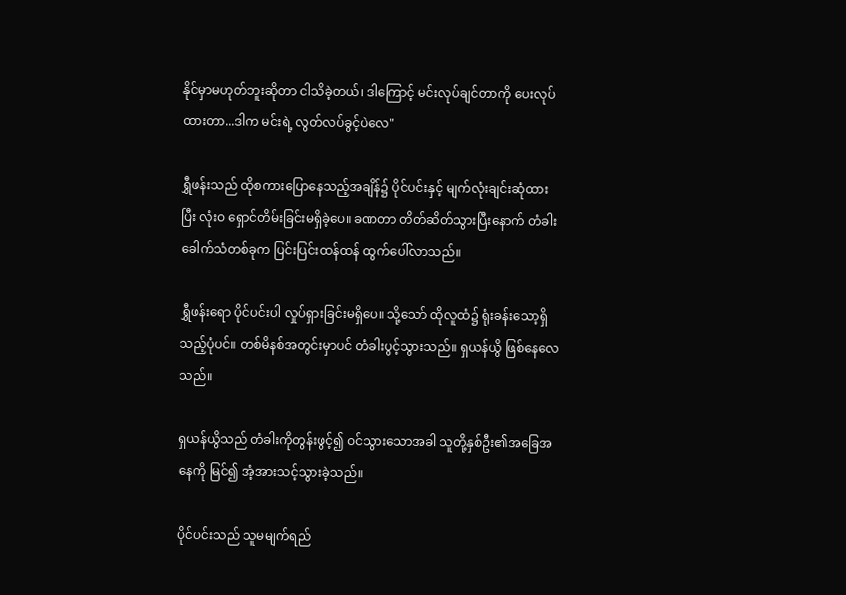နိုင်မှာမဟုတ်ဘူးဆိုတာ ငါသိခဲ့တယ်၊ ဒါကြောင့် မင်းလုပ်ချင်တာကို ပေးလုပ်ထားတာ...ဒါက မင်းရဲ့ လွတ်လပ်ခွင့်ပဲလေ"

ရွှီဖန်းသည် ထိုစကားပြောနေသည့်အချိန်၌ ပိုင်ပင်းနှင့် မျက်လုံးချင်းဆုံထားပြီး လုံးဝ ရှောင်တိမ်းခြင်းမရှိခဲ့ပေ။ ခဏတာ တိတ်ဆိတ်သွားပြီးနောက် တံခါးခေါက်သံတစ်ခုက ပြင်းပြင်းထန်ထန် ထွက်ပေါ်လာသည်။

ရွှီဖန်းရော ပိုင်ပင်းပါ လှုပ်ရှားခြင်းမရှိပေ။ သို့သော် ထိုလူထံ၌ ရုံးခန်းသော့ရှိသည့်ပုံပင်။ တစ်မိနစ်အတွင်းမှာပင် တံခါးပွင့်သွားသည်။ ရှယန်ယွိ ဖြစ်နေလေသည်။

ရှယန်ယွိသည် တံခါးကိုတွန်းဖွင့်၍ ဝင်သွားသောအခါ သူတို့နှစ်ဦး၏အခြေအနေကို မြင်၍ အံ့အားသင့်သွားခဲ့သည်။

ပိုင်ပင်းသည် သူမမျက်ရည်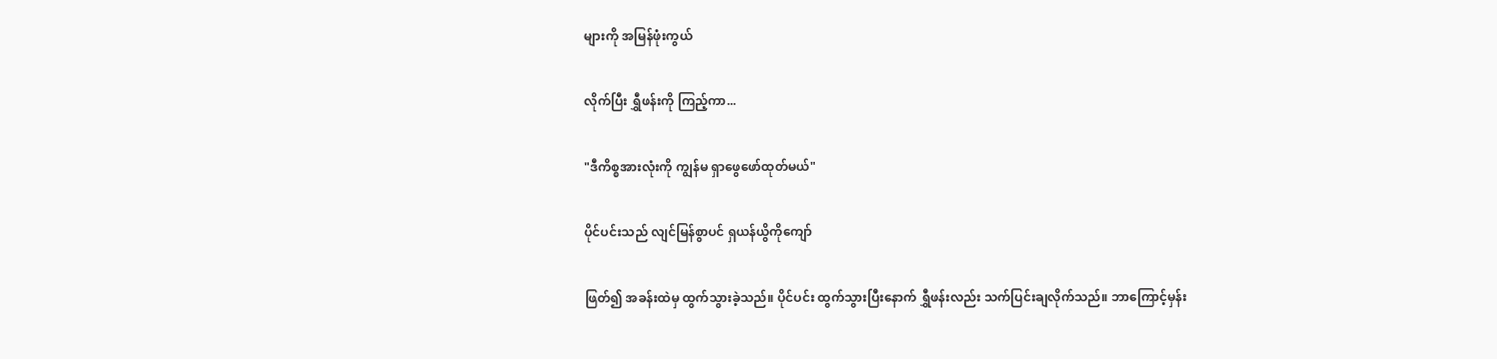များကို အမြန်ဖုံးကွယ်

လိုက်ပြီး ရွှီဖန်းကို ကြည့်ကာ...

"ဒီကိစ္စအားလုံးကို ကျွန်မ ရှာဖွေဖော်ထုတ်မယ်"

ပိုင်ပင်းသည် လျင်မြန်စွာပင် ရှယန်ယွိကိုကျော်

ဖြတ်၍ အခန်းထဲမှ ထွက်သွားခဲ့သည်။ ပိုင်ပင်း ထွက်သွားပြီးနောက် ရွှီဖန်းလည်း သက်ပြင်းချလိုက်သည်။ ဘာကြောင့်မှန်း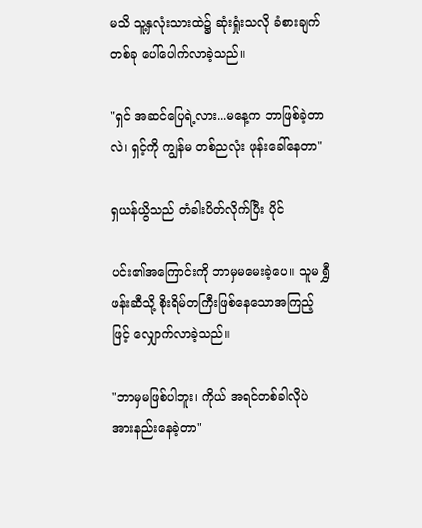မသိ သူ့နှလုံးသားထဲ၌ ဆုံးရှုံးသလို ခံစားချက်တစ်ခု ပေါ်ပေါက်လာခဲ့သည်။

"ရှင် အဆင်ပြေရဲ့လား...မနေ့က ဘာဖြစ်ခဲ့တာလဲ၊ ရှင့်ကို ကျွန်မ တစ်ညလုံး ဖုန်းခေါ်နေတာ"

ရှယန်ယွိသည် တံခါးပိတ်လိုက်ပြီး ပိုင်

ပင်း၏အကြောင်းကို ဘာမှမမေးခဲ့ပေ။ သူမ ရွှီဖန်းဆီသို့ စိုးရိမ်တကြီးဖြစ်နေသောအကြည့်ဖြင့် လျှောက်လာခဲ့သည်။

"ဘာမှမဖြစ်ပါဘူး၊ ကိုယ် အရင်တစ်ခါလိုပဲ အားနည်းနေခဲ့တာ"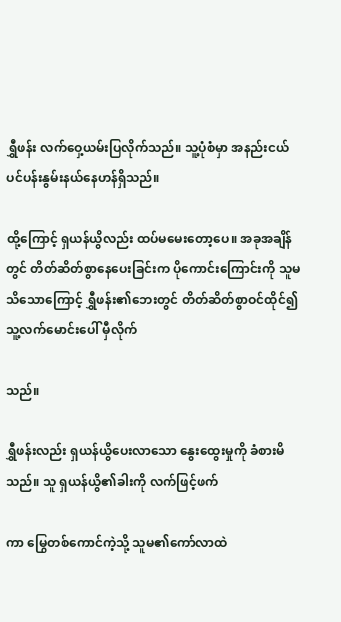ရွှီဖန်း လက်ဝှေ့ယမ်းပြလိုက်သည်။ သူ့ပုံစံမှာ အနည်းငယ် ပင်ပန်းနွမ်းနယ်နေဟန်ရှိသည်။

ထို့ကြောင့် ရှယန်ယွိလည်း ထပ်မမေးတော့ပေ။ အခုအချိန်တွင် တိတ်ဆိတ်စွာနေပေးခြင်းက ပိုကောင်းကြောင်းကို သူမသိသောကြောင့် ရွှီဖန်း၏ဘေးတွင် တိတ်ဆိတ်စွာဝင်ထိုင်၍ သူ့လက်မောင်းပေါ် မှီလိုက်

သည်။

ရွှီဖန်းလည်း ရှယန်ယွိပေးလာသော နွေးထွေးမှုကို ခံစားမိသည်။ သူ ရှယန်ယွိ၏ခါးကို လက်ဖြင့်ဖက်

ကာ မြွေတစ်ကောင်ကဲ့သို့ သူမ၏ကော်လာထဲ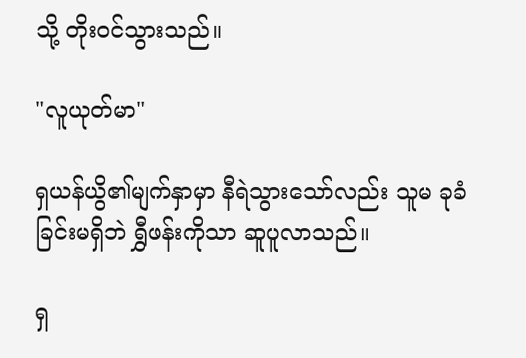သို့ တိုးဝင်သွားသည်။

"လူယုတ်မာ"

ရှယန်ယွိ၏မျက်နှာမှာ နီရဲသွားသော်လည်း သူမ ခုခံခြင်းမရှိဘဲ ရွှီဖန်းကိုသာ ဆူပူလာသည်။

ရှ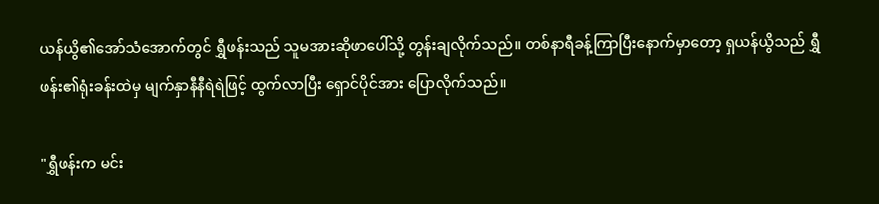ယန်ယွိ၏အော်သံအောက်တွင် ရွှီဖန်းသည် သူမအားဆိုဖာပေါ်သို့ တွန်းချလိုက်သည်။ တစ်နာရီခန့်ကြာပြီးနောက်မှာတော့ ရှယန်ယွိသည် ရွှီဖန်း၏ရုံးခန်းထဲမှ မျက်နှာနီနီရဲရဲဖြင့် ထွက်လာပြီး ရှောင်ပိုင်အား ပြောလိုက်သည်။

"ရွှီဖန်းက မင်း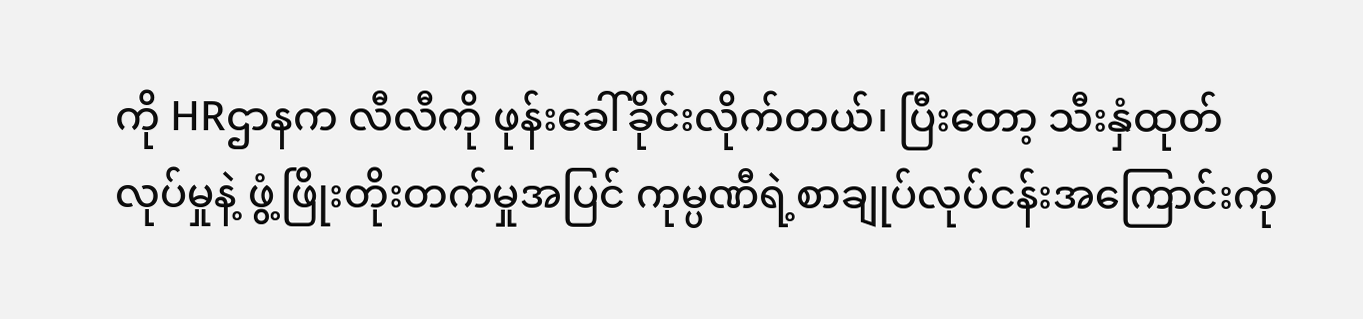ကို HRဌာနက လီလီကို ဖုန်းခေါ်ခိုင်းလိုက်တယ်၊ ပြီးတော့ သီးနှံထုတ်လုပ်မှုနဲ့ ဖွံ့ဖြိုးတိုးတက်မှုအပြင် ကုမ္ပဏီရဲ့စာချုပ်လုပ်ငန်းအကြောင်းကို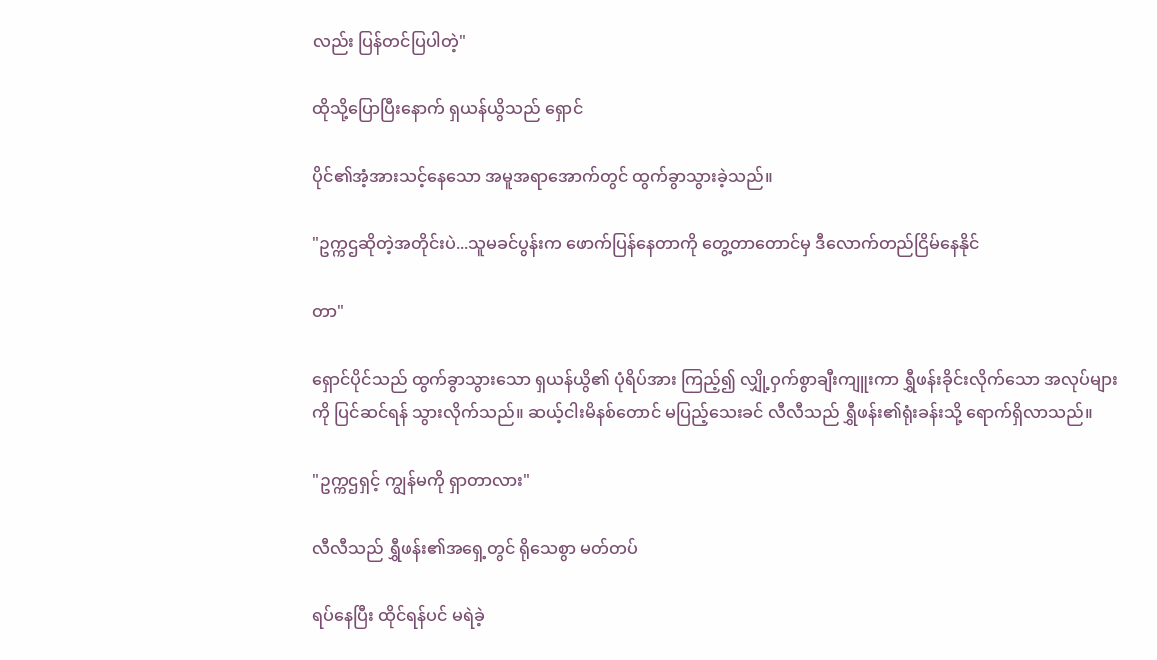လည်း ပြန်တင်ပြပါတဲ့"

ထိုသို့ပြောပြီးနောက် ရှယန်ယွိသည် ရှောင်

ပိုင်၏အံ့အားသင့်နေသော အမူအရာအောက်တွင် ထွက်ခွာသွားခဲ့သည်။

"ဥက္ကဌဆိုတဲ့အတိုင်းပဲ...သူမခင်ပွန်းက ဖောက်ပြန်နေတာကို တွေ့တာတောင်မှ ဒီလောက်တည်ငြိမ်နေနိုင်

တာ"

ရှောင်ပိုင်သည် ထွက်ခွာသွားသော ရှယန်ယွိ၏ ပုံရိပ်အား ကြည့်၍ လျှို့ဝှက်စွာချီးကျူးကာ ရွှီဖန်းခိုင်းလိုက်သော အလုပ်များကို ပြင်ဆင်ရန် သွားလိုက်သည်။ ဆယ့်ငါးမိနစ်တောင် မပြည့်သေးခင် လီလီသည် ရွှီဖန်း၏ရုံးခန်းသို့ ရောက်ရှိလာသည်။

"ဥက္ကဌရှင့် ကျွန်မကို ရှာတာလား"

လီလီသည် ရွှီဖန်း၏အရှေ့တွင် ရိုသေစွာ မတ်တပ်

ရပ်နေပြီး ထိုင်ရန်ပင် မရဲခဲ့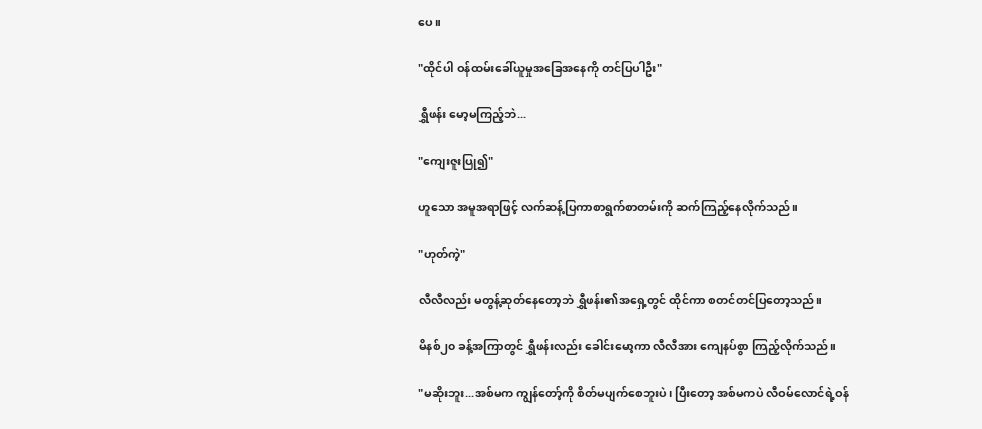ပေ။

"ထိုင်ပါ ဝန်ထမ်းခေါ်ယူမှုအခြေအနေကို တင်ပြပါဦး"

ရွှီဖန်း မော့မကြည့်ဘဲ...

"ကျေးဇူးပြု၍"

ဟူသော အမူအရာဖြင့် လက်ဆန့်ပြကာစာရွက်စာတမ်းကို ဆက်ကြည့်နေလိုက်သည်။

"ဟုတ်ကဲ့"

လီလီလည်း မတွန့်ဆုတ်နေတော့ဘဲ ရွှီဖန်း၏အရှေ့တွင် ထိုင်ကာ စတင်တင်ပြတော့သည်။

မိနစ်၂၀ ခန့်အကြာတွင် ရွှီဖန်းလည်း ခေါင်းမော့ကာ လီလီအား ကျေနပ်စွာ ကြည့်လိုက်သည်။

"မဆိုးဘူး...အစ်မက ကျွန်တော့်ကို စိတ်မပျက်စေဘူးပဲ၊ ပြီးတော့ အစ်မကပဲ လီဝမ်လောင်ရဲ့ဝန်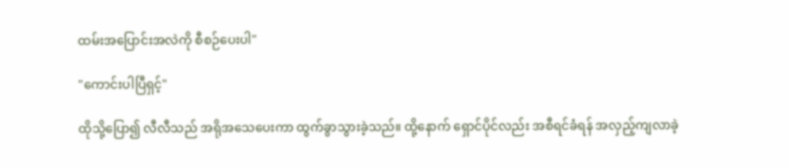ထမ်းအပြောင်းအလဲကို စီစဉ်ပေးပါ"

"ကောင်းပါပြီရှင့်"

ထိုသို့ပြော၍ လီလီသည် အရိုအသေပေးကာ ထွက်ခွာသွားခဲ့သည်။ ထို့နောက် ရှောင်ပိုင်လည်း အစီရင်ခံရန် အလှည့်ကျလာခဲ့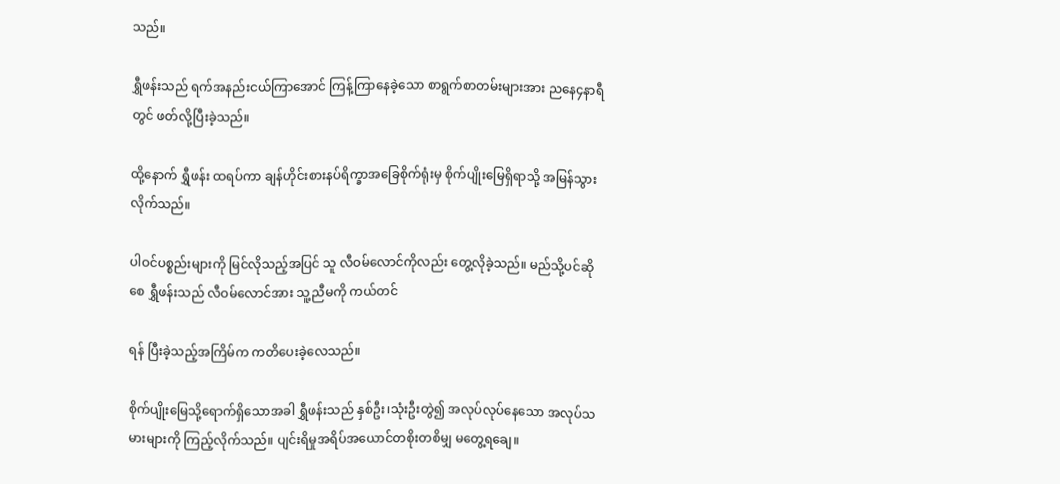သည်။

ရွှီဖန်းသည် ရက်အနည်းငယ်ကြာအောင် ကြန့်ကြာနေခဲ့သော စာရွက်စာတမ်းများအား ညနေ၄နာရီတွင် ဖတ်လို့ပြီးခဲ့သည်။

ထို့နောက် ရွှီဖန်း ထရပ်ကာ ချန်ဟိုင်းစားနပ်ရိက္ခာအခြေစိုက်ရုံးမှ စိုက်ပျိုးမြေရှိရာသို့ အမြန်သွားလိုက်သည်။

ပါဝင်ပစ္စည်းများကို မြင်လိုသည့်အပြင် သူ လီဝမ်လောင်ကိုလည်း တွေ့လိုခဲ့သည်။ မည်သို့ပင်ဆိုစေ ရွှီဖန်းသည် လီဝမ်လောင်အား သူ့ညီမကို ကယ်တင်

ရန် ပြီးခဲ့သည့်အကြိမ်က ကတိပေးခဲ့လေသည်။

စိုက်ပျိုးမြေသို့ရောက်ရှိသောအခါ ရွှီဖန်းသည် နှစ်ဦး၊သုံးဦးတွဲ၍ အလုပ်လုပ်နေသော အလုပ်သမားများကို ကြည့်လိုက်သည်။ ပျင်းရိမှုအရိပ်အယောင်တစိုးတစိမျှ မတွေ့ရချေ။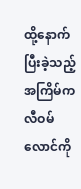ထို့နောက် ပြီးခဲ့သည့်အကြိမ်က လီဝမ်လောင်ကို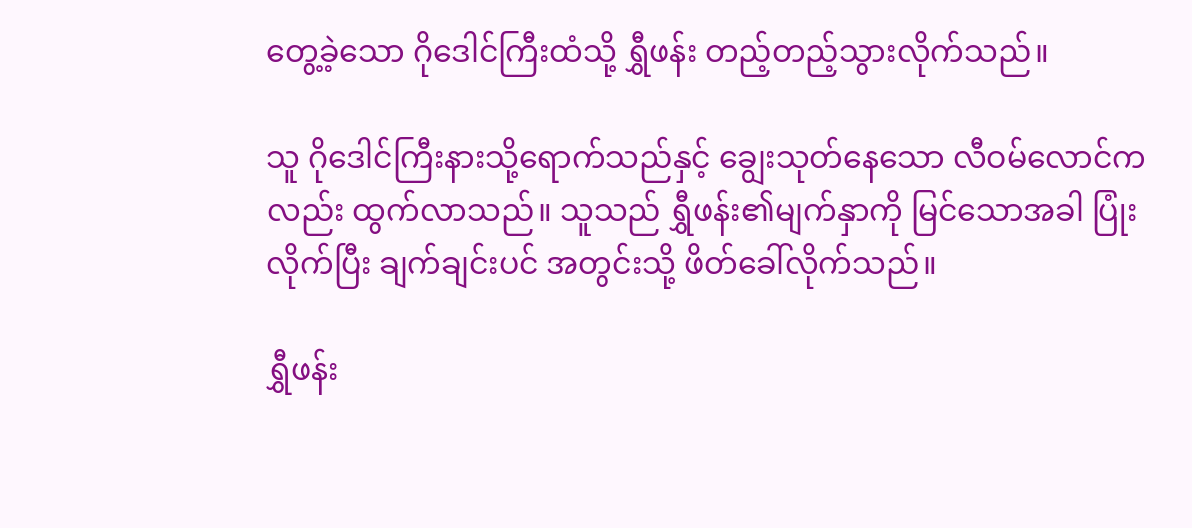တွေ့ခဲ့သော ဂိုဒေါင်ကြီးထံသို့ ရွှီဖန်း တည့်တည့်သွားလိုက်သည်။

သူ ဂိုဒေါင်ကြီးနားသို့ရောက်သည်နှင့် ချွေးသုတ်နေသော လီဝမ်လောင်ကလည်း ထွက်လာသည်။ သူသည် ရွှီဖန်း၏မျက်နှာကို မြင်သောအခါ ပြုံးလိုက်ပြီး ချက်ချင်းပင် အတွင်းသို့ ဖိတ်ခေါ်လိုက်သည်။

ရွှီဖန်း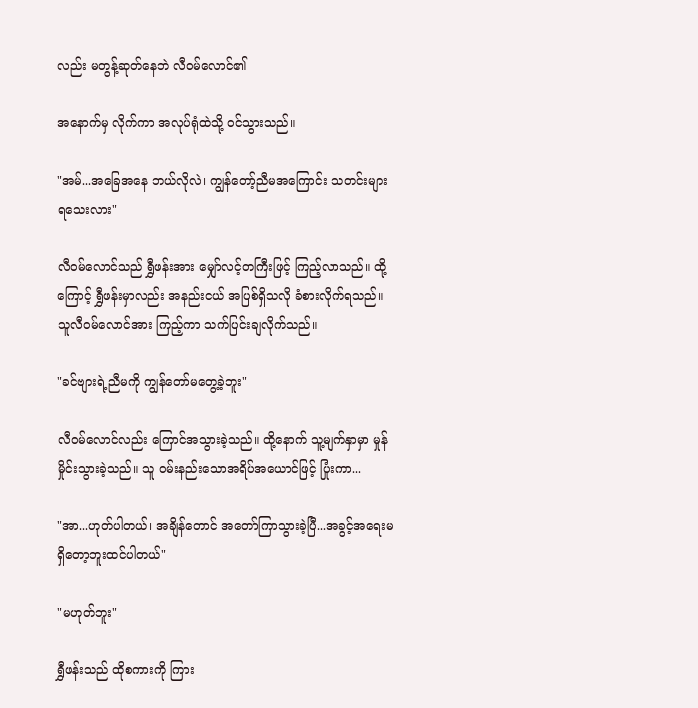လည်း မတွန့်ဆုတ်နေဘဲ လီဝမ်လောင်၏

အနောက်မှ လိုက်ကာ အလုပ်ရုံထဲသို့ ဝင်သွားသည်။

"အမ်...အခြေအနေ ဘယ်လိုလဲ၊ ကျွန်တော့်ညီမအကြောင်း သတင်းများ ရသေးလား"

လီဝမ်လောင်သည် ရွှီဖန်းအား မျှော်လင့်တကြီးဖြင့် ကြည့်လာသည်။ ထို့ကြောင့် ရွှီဖန်းမှာလည်း အနည်းငယ် အပြစ်ရှိသလို ခံစားလိုက်ရသည်။ သူလီဝမ်လောင်အား ကြည့်ကာ သက်ပြင်းချလိုက်သည်။

"ခင်ဗျားရဲ့ညီမကို ကျွန်တော်မတွေ့ခဲ့ဘူး"

လီဝမ်လောင်လည်း ကြောင်အသွားခဲ့သည်။ ထို့နောက် သူ့မျက်နှာမှာ မှုန်မှိုင်းသွားခဲ့သည်။ သူ ဝမ်းနည်းသောအရိပ်အယောင်ဖြင့် ပြုံးကာ...

"အာ...ဟုတ်ပါတယ်၊ အချိန်တောင် အတော်ကြာသွားခဲ့ပြီ...အခွင့်အရေးမရှိတော့ဘူးထင်ပါတယ်"

"မဟုတ်ဘူး"

ရွှီဖန်းသည် ထိုစကားကို ကြား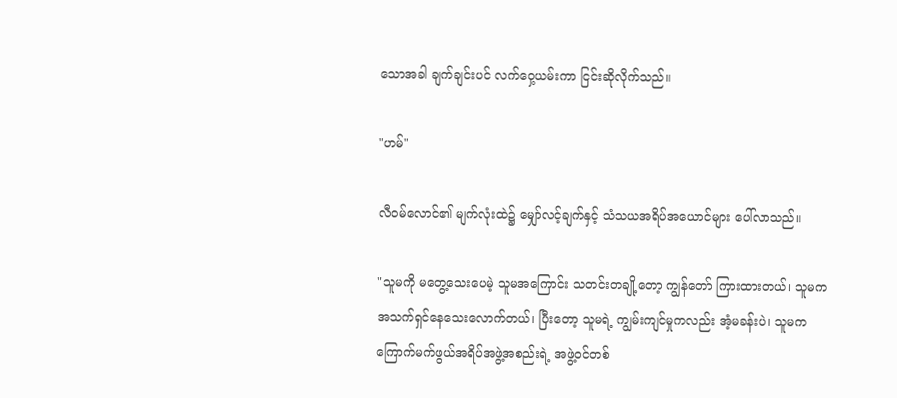သောအခါ ချက်ချင်းပင် လက်ဝှေ့ယမ်းကာ ငြင်းဆိုလိုက်သည်။

"ဟမ်"

လီဝမ်လောင်၏ မျက်လုံးထဲ၌ မျှော်လင့်ချက်နှင့် သံသယအရိပ်အယောင်များ ပေါ်လာသည်။

"သူမကို မတွေ့သေးပေမဲ့ သူမအကြောင်း သတင်းတချို့တော့ ကျွန်တော် ကြားထားတယ်၊ သူမက အသက်ရှင်နေသေးလောက်တယ်၊ ပြီးတော့ သူမရဲ့ ကျွမ်းကျင်မှုကလည်း အံ့မခန်းပဲ၊ သူမက ကြောက်မက်ဖွယ်အရိပ်အဖွဲ့အစည်းရဲ့ အဖွဲ့ဝင်တစ်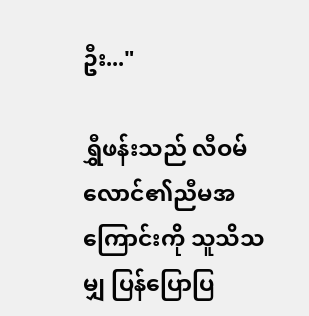ဦး..."

ရွှီဖန်းသည် လီဝမ်လောင်၏ညီမအကြောင်းကို သူသိသမျှ ပြန်ပြောပြ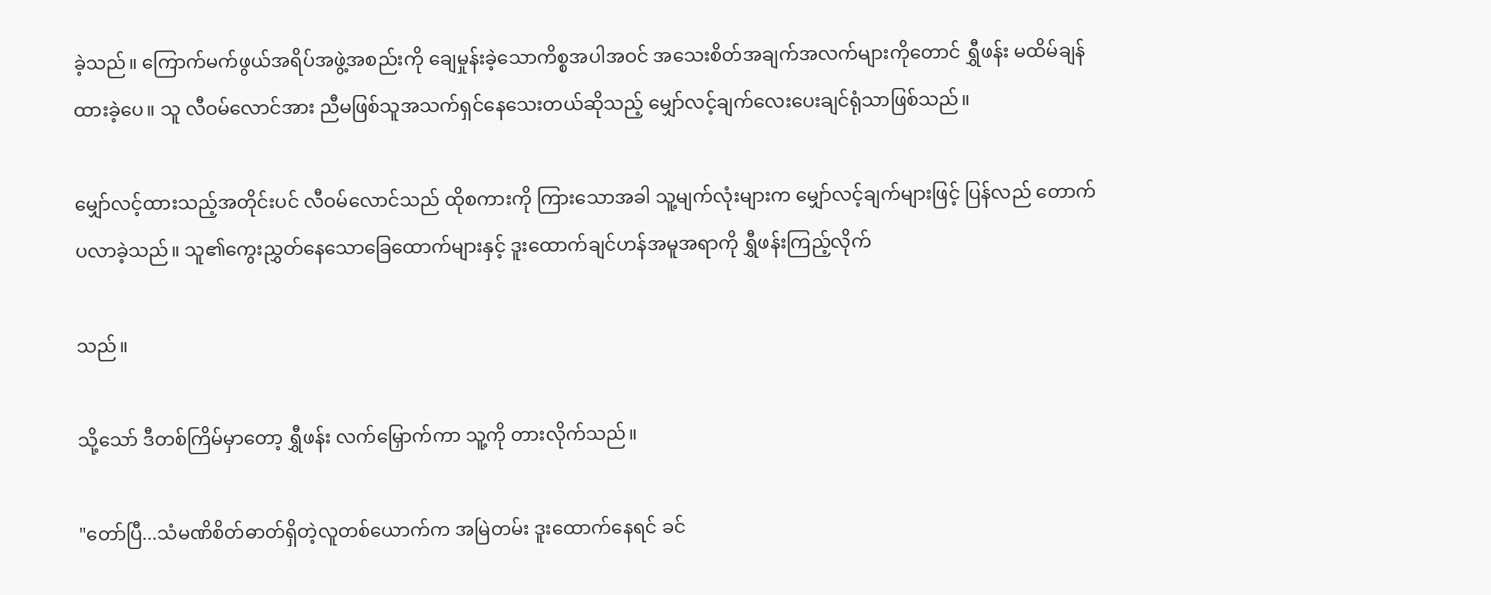ခဲ့သည်။ ကြောက်မက်ဖွယ်အရိပ်အဖွဲ့အစည်းကို ချေမှုန်းခဲ့သောကိစ္စအပါအဝင် အသေးစိတ်အချက်အလက်များကိုတောင် ရွှီဖန်း မထိမ်ချန်ထားခဲ့ပေ။ သူ လီဝမ်လောင်အား ညီမဖြစ်သူအသက်ရှင်နေသေးတယ်ဆိုသည့် မျှော်လင့်ချက်လေးပေးချင်ရုံသာဖြစ်သည်။

မျှော်လင့်ထားသည့်အတိုင်းပင် လီဝမ်လောင်သည် ထိုစကားကို ကြားသောအခါ သူ့မျက်လုံးများက မျှော်လင့်ချက်များဖြင့် ပြန်လည် တောက်ပလာခဲ့သည်။ သူ၏ကွေးညွှတ်နေသောခြေထောက်များနှင့် ဒူးထောက်ချင်ဟန်အမူအရာကို ရွှီဖန်းကြည့်လိုက်

သည်။

သို့သော် ဒီတစ်ကြိမ်မှာတော့ ရွှီဖန်း လက်မြှောက်ကာ သူ့ကို တားလိုက်သည်။

"တော်ပြီ...သံမဏိစိတ်ဓာတ်ရှိတဲ့လူတစ်ယောက်က အမြဲတမ်း ဒူးထောက်နေရင် ခင်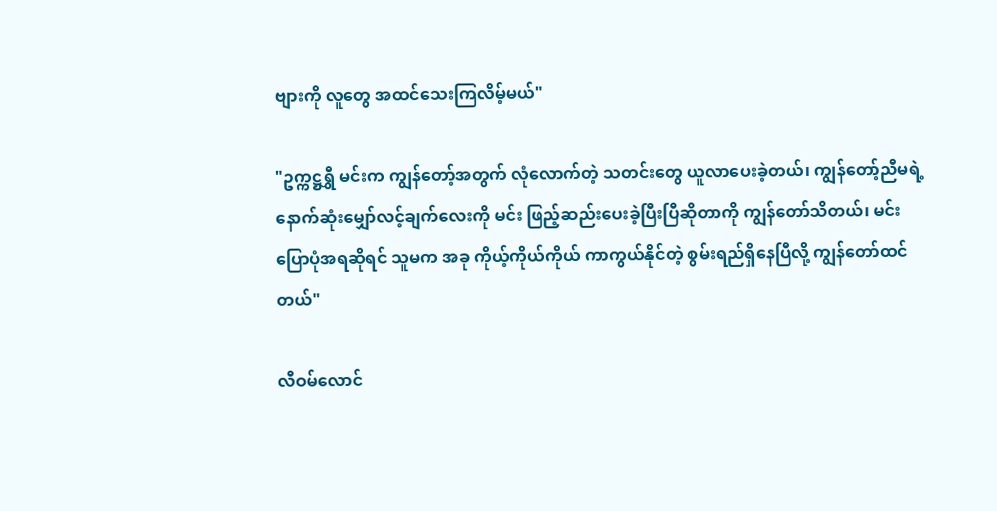ဗျားကို လူတွေ အထင်သေးကြလိမ့်မယ်"

"ဥက္ကဋ္ဌရွှီ မင်းက ကျွန်တော့်အတွက် လုံလောက်တဲ့ သတင်းတွေ ယူလာပေးခဲ့တယ်၊ ကျွန်တော့်ညီမရဲ့ နောက်ဆုံးမျှော်လင့်ချက်လေးကို မင်း ဖြည့်ဆည်းပေးခဲ့ပြီးပြီဆိုတာကို ကျွန်တော်သိတယ်၊ မင်းပြောပုံအရဆိုရင် သူမက အခု ကိုယ့်ကိုယ်ကိုယ် ကာကွယ်နိုင်တဲ့ စွမ်းရည်ရှိနေပြီလို့ ကျွန်တော်ထင်တယ်"

လီဝမ်လောင်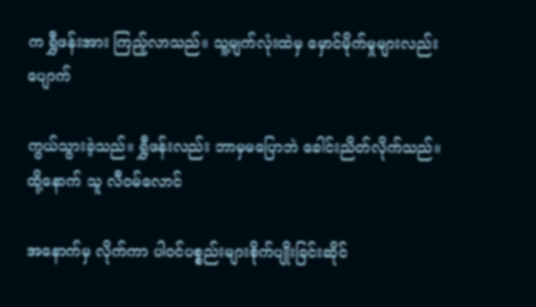က ရွှီဖန်းအား ကြည့်လာသည်။ သူ့မျက်လုံးထဲမှ မှောင်မိုက်မှုများလည်း ပျောက်

ကွယ်သွားခဲ့သည်။ ရွှီဖန်းလည်း ဘာမှမပြောဘဲ ခေါင်းညိတ်လိုက်သည်။ ထို့နောက် သူ လီဝမ်လောင်

အနောက်မှ လိုက်ကာ ပါဝင်ပစ္စည်းများစိုက်ပျိုးခြင်းဆိုင်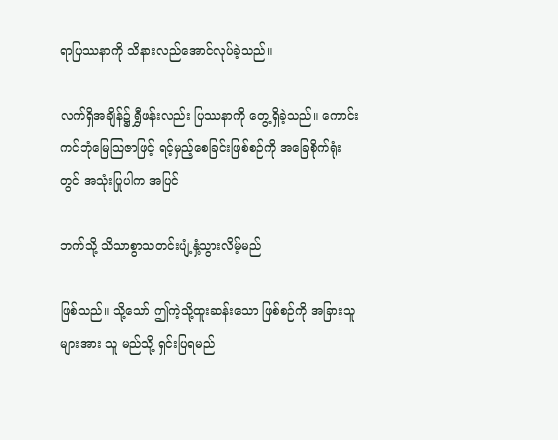ရာပြဿနာကို သိနားလည်အောင်လုပ်ခဲ့သည်။

လက်ရှိအချိန်၌ ရွှီဖန်းလည်း ပြဿနာကို တွေ့ရှိခဲ့သည်။ ကောင်းကင်ဘုံမြေသြဇာဖြင့် ရင့်မှည့်စေခြင်းဖြစ်စဉ်ကို အခြေစိုက်ရုံးတွင် အသုံးပြုပါက အပြင်

ဘက်သို့ သိသာစွာသတင်းပျံ့နှံ့သွားလိမ့်မည်

ဖြစ်သည်။ သို့သော် ဤကဲ့သို့ထူးဆန်းသော ဖြစ်စဉ်ကို အခြားသူများအား သူ မည်သို့ ရှင်းပြရမည်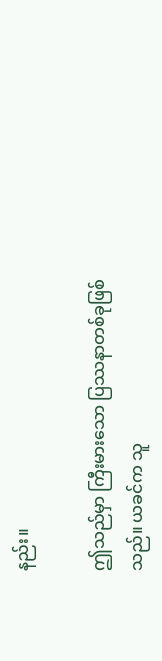နည်း။

ဤသည်မှာ ကြီးမားသော ပြဿနာတစ်ခုဖြစ်သည်။ ယခင်က သူ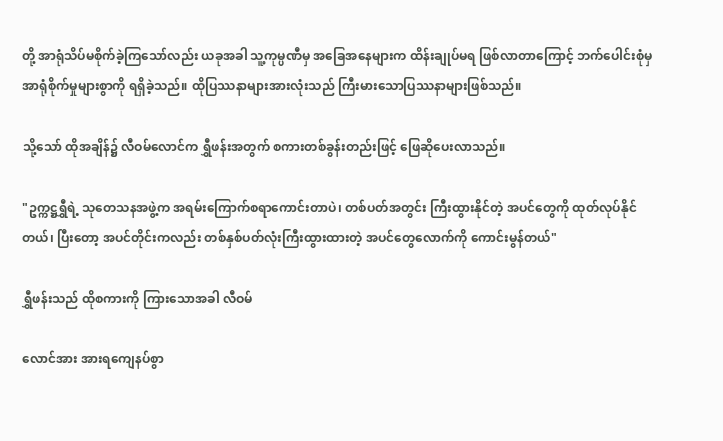တို့ အာရုံသိပ်မစိုက်ခဲ့ကြသော်လည်း ယခုအခါ သူ့ကုမ္ပဏီမှ အခြေအနေများက ထိန်းချုပ်မရ ဖြစ်လာတာကြောင့် ဘက်ပေါင်းစုံမှ အာရုံစိုက်မှုများစွာကို ရရှိခဲ့သည်။ ထိုပြဿနာများအားလုံးသည် ကြီးမားသောပြဿနာများဖြစ်သည်။

သို့သော် ထိုအချိန်၌ လီဝမ်လောင်က ရွှီဖန်းအတွက် စကားတစ်ခွန်းတည်းဖြင့် ဖြေဆိုပေးလာသည်။

"ဥက္ကဋ္ဌရွှီရဲ့ သုတေသနအဖွဲ့က အရမ်းကြောက်စရာကောင်းတာပဲ၊ တစ်ပတ်အတွင်း ကြီးထွားနိုင်တဲ့ အပင်တွေကို ထုတ်လုပ်နိုင်တယ်၊ ပြီးတော့ အပင်တိုင်းကလည်း တစ်နှစ်ပတ်လုံးကြီးထွားထားတဲ့ အပင်တွေလောက်ကို ကောင်းမွန်တယ်"

ရွှီဖန်းသည် ထိုစကားကို ကြားသောအခါ လီဝမ်

လောင်အား အားရကျေနပ်စွာ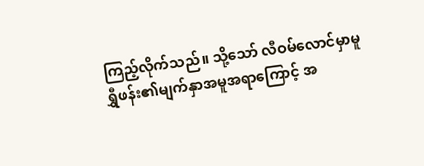ကြည့်လိုက်သည်။ သို့သော် လီဝမ်လောင်မှာမူ ရွှီဖန်း၏မျက်နှာအမူအရာကြောင့် အ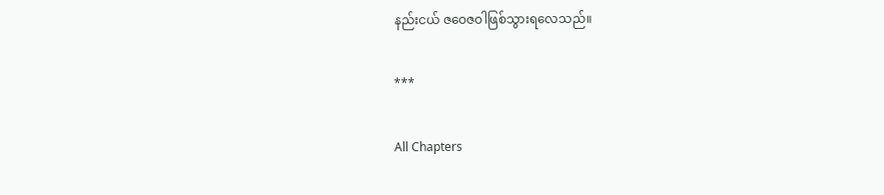နည်းငယ် ဇဝေဇဝါဖြစ်သွားရလေသည်။

***

All Chapters